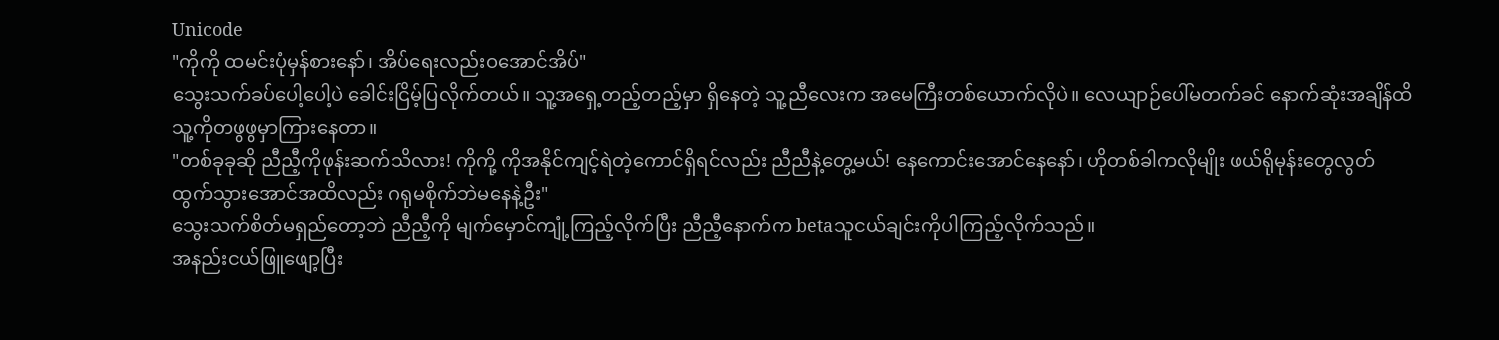Unicode
"ကိုကို ထမင်းပုံမှန်စားနော်၊ အိပ်ရေးလည်းဝအောင်အိပ်"
သွေးသက်ခပ်ပေါ့ပေါ့ပဲ ခေါင်းငြိမ့်ပြလိုက်တယ်။ သူ့အရှေ့တည့်တည့်မှာ ရှိနေတဲ့ သူ့ညီလေးက အမေကြီးတစ်ယောက်လိုပဲ။ လေယျာဉ်ပေါ်မတက်ခင် နောက်ဆုံးအချိန်ထိ သူ့ကိုတဖွဖွမှာကြားနေတာ။
"တစ်ခုခုဆို ညီညီ့ကိုဖုန်းဆက်သိလား! ကိုကို့ ကိုအနိုင်ကျင့်ရဲတဲ့ကောင်ရှိရင်လည်း ညီညီနဲ့တွေ့မယ်! နေကောင်းအောင်နေနော်၊ ဟိုတစ်ခါကလိုမျိုး ဖယ်ရိုမုန်းတွေလွတ်ထွက်သွားအောင်အထိလည်း ဂရုမစိုက်ဘဲမနေနဲ့ဦး"
သွေးသက်စိတ်မရှည်တော့ဘဲ ညီညီ့ကို မျက်မှောင်ကျုံ့ကြည့်လိုက်ပြီး ညီညီ့နောက်က betaသူငယ်ချင်းကိုပါကြည့်လိုက်သည်။
အနည်းငယ်ဖြူဖျော့ပြီး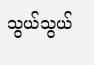သွယ်သွယ်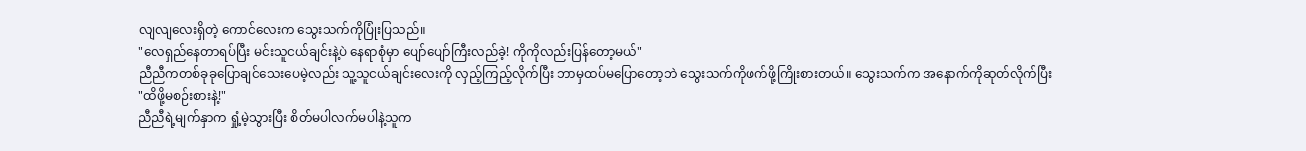လျလျလေးရှိတဲ့ ကောင်လေးက သွေးသက်ကိုပြုံးပြသည်။
"လေရှည်နေတာရပ်ပြီး မင်းသူငယ်ချင်းနဲ့ပဲ နေရာစုံမှာ ပျော်ပျော်ကြီးလည်ခဲ့! ကိုကိုလည်းပြန်တော့မယ်"
ညီညီကတစ်ခုခုပြောချင်သေးပေမဲ့လည်း သူ့သူငယ်ချင်းလေးကို လှည့်ကြည့်လိုက်ပြီး ဘာမှထပ်မပြောတော့ဘဲ သွေးသက်ကိုဖက်ဖို့ကြိုးစားတယ်။ သွေးသက်က အနောက်ကိုဆုတ်လိုက်ပြီး
"ထိဖို့မစဉ်းစားနဲ့!"
ညီညီရဲ့မျက်နှာက ရှုံ့မဲ့သွားပြီး စိတ်မပါလက်မပါနဲ့သူက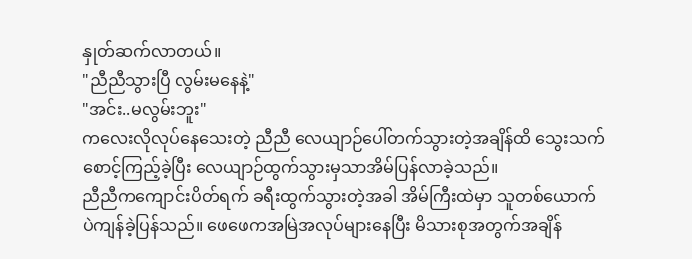နှုတ်ဆက်လာတယ်။
"ညီညီသွားပြီ လွမ်းမနေနဲ့"
"အင်း..မလွမ်းဘူး"
ကလေးလိုလုပ်နေသေးတဲ့ ညီညီ လေယျာဉ်ပေါ်တက်သွားတဲ့အချိန်ထိ သွေးသက်စောင့်ကြည့်ခဲ့ပြီး လေယျာဉ်ထွက်သွားမှသာအိမ်ပြန်လာခဲ့သည်။
ညီညီကကျောင်းပိတ်ရက် ခရီးထွက်သွားတဲ့အခါ အိမ်ကြီးထဲမှာ သူတစ်ယောက်ပဲကျန်ခဲ့ပြန်သည်။ ဖေဖေကအမြဲအလုပ်များနေပြီး မိသားစုအတွက်အချိန်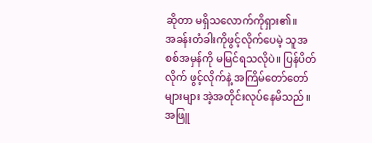ဆိုတာ မရှိသလောက်ကိုရှား၏။
အခန်းတံခါးကိုဖွင့်လိုက်ပေမဲ့ သူအစစ်အမှန်ကို မမြင်ရသလိုပဲ။ ပြန်ပိတ်လိုက် ဖွင့်လိုက်နဲ့ အကြိမ်တော်တော်များများ အဲ့အတိုင်းလုပ်နေမိသည်။ အဖြူ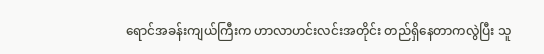ရောင်အခန်းကျယ်ကြီးက ဟာလာဟင်းလင်းအတိုင်း တည်ရှိနေတာကလွဲပြီး သူ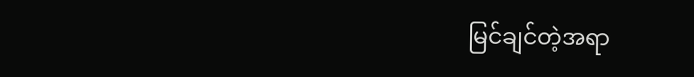မြင်ချင်တဲ့အရာ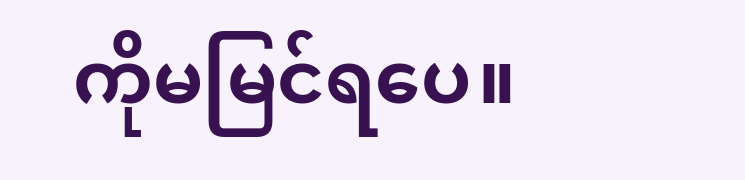ကိုမမြင်ရပေ။